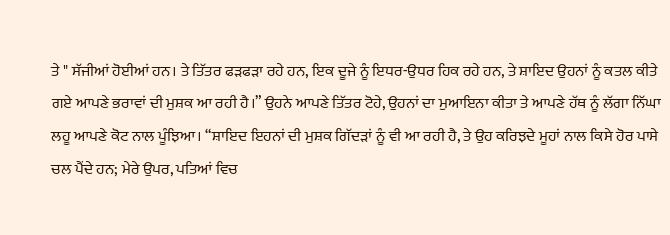ਤੇ " ਸੱਜੀਆਂ ਹੋਈਆਂ ਹਨ। ਤੇ ਤਿੱਤਰ ਫੜਫੜਾ ਰਹੇ ਹਨ, ਇਕ ਦੂਜੇ ਨੂੰ ਇਧਰ-ਉਧਰ ਹਿਕ ਰਹੇ ਹਨ, ਤੇ ਸ਼ਾਇਦ ਉਹਨਾਂ ਨੂੰ ਕਤਲ ਕੀਤੇ ਗਏ ਆਪਣੇ ਭਰਾਵਾਂ ਦੀ ਮੁਸ਼ਕ ਆ ਰਹੀ ਹੈ।” ਉਹਨੇ ਆਪਣੇ ਤਿੱਤਰ ਟੋਹੇ, ਉਹਨਾਂ ਦਾ ਮੁਆਇਨਾ ਕੀਤਾ ਤੇ ਆਪਣੇ ਹੱਥ ਨੂੰ ਲੱਗਾ ਨਿੱਘਾ ਲਹੂ ਆਪਣੇ ਕੋਟ ਨਾਲ ਪੂੰਝਿਆ। “ਸ਼ਾਇਦ ਇਹਨਾਂ ਦੀ ਮੁਸ਼ਕ ਗਿੱਦੜਾਂ ਨੂੰ ਵੀ ਆ ਰਹੀ ਹੈ, ਤੇ ਉਹ ਕਰਿਝਦੇ ਮੂਹਾਂ ਨਾਲ ਕਿਸੇ ਹੋਰ ਪਾਸੇ ਚਲ ਪੈਂਦੇ ਹਨ; ਮੇਰੇ ਉਪਰ, ਪਤਿਆਂ ਵਿਚ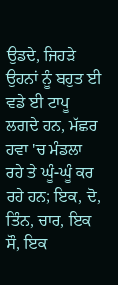ਉਡਦੇ, ਜਿਹੜੇ ਉਹਨਾਂ ਨੂੰ ਬਹੁਤ ਈ ਵਡੇ ਈ ਟਾਪੂ ਲਗਦੇ ਹਨ, ਮੱਛਰ ਹਵਾ 'ਚ ਮੰਡਲਾ ਰਹੇ ਤੇ ਘੂੰ-ਘੂੰ ਕਰ ਰਹੇ ਹਨ; ਇਕ, ਦੋ, ਤਿੰਨ, ਚਾਰ, ਇਕ ਸੌ, ਇਕ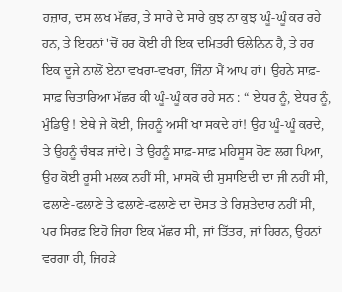ਹਜ਼ਾਰ, ਦਸ ਲਖ ਮੱਛਰ, ਤੇ ਸਾਰੇ ਦੇ ਸਾਰੇ ਕੁਝ ਨਾ ਕੁਝ ਘੂੰ-ਘੂੰ ਕਰ ਰਹੇ ਹਨ, ਤੇ ਇਹਨਾਂ 'ਚੋਂ ਹਰ ਕੋਈ ਹੀ ਇਕ ਦਮਿਤਰੀ ਓਲੇਨਿਨ ਹੈ, ਤੇ ਹਰ ਇਕ ਦੂਜੇ ਨਾਲੋਂ ਏਨਾ ਵਖਰਾ-ਵਖਰਾ, ਜਿੰਨਾ ਮੈਂ ਆਪ ਹਾਂ। ਉਹਨੇ ਸਾਫ਼-ਸਾਫ਼ ਚਿਤਾਰਿਆ ਮੱਛਰ ਕੀ ਘੂੰ-ਘੂੰ ਕਰ ਰਹੇ ਸਨ : “ ਏਧਰ ਨੂੰ, ਏਧਰ ਨੂੰ, ਮੁੰਡਿਉ ! ਏਥੇ ਜੇ ਕੋਈ, ਜਿਹਨੂੰ ਅਸੀਂ ਖਾ ਸਕਦੇ ਹਾਂ! ਉਹ ਘੂੰ-ਘੂੰ ਕਰਦੇ, ਤੇ ਉਹਨੂੰ ਚੰਬੜ ਜਾਂਦੇ। ਤੇ ਉਹਨੂੰ ਸਾਫ਼-ਸਾਫ਼ ਮਹਿਸੂਸ ਹੋਣ ਲਗ ਪਿਆ, ਉਹ ਕੋਈ ਰੂਸੀ ਮਲਕ ਨਹੀਂ ਸੀ, ਮਾਸਕੋ ਦੀ ਸੁਸਾਇਦੀ ਦਾ ਜੀ ਨਹੀਂ ਸੀ, ਫਲਾਣੇ-ਫਲਾਣੇ ਤੇ ਫਲਾਣੇ-ਫਲਾਣੇ ਦਾ ਦੋਸਤ ਤੇ ਰਿਸ਼ਤੇਦਾਰ ਨਹੀਂ ਸੀ, ਪਰ ਸਿਰਫ਼ ਇਹੋ ਜਿਹਾ ਇਕ ਮੱਛਰ ਸੀ, ਜਾਂ ਤਿੱਤਰ, ਜਾਂ ਹਿਰਨ, ਉਹਨਾਂ ਵਰਗਾ ਹੀ, ਜਿਹੜੇ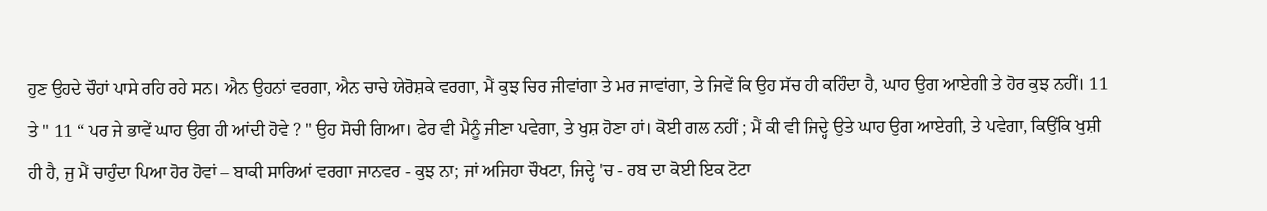ਹੁਣ ਉਹਦੇ ਚੌਹਾਂ ਪਾਸੇ ਰਹਿ ਰਹੇ ਸਨ। ਐਨ ਉਹਨਾਂ ਵਰਗਾ, ਐਨ ਚਾਚੇ ਯੇਰੋਸ਼ਕੇ ਵਰਗਾ, ਮੈਂ ਕੁਝ ਚਿਰ ਜੀਵਾਂਗਾ ਤੇ ਮਰ ਜਾਵਾਂਗਾ, ਤੇ ਜਿਵੇਂ ਕਿ ਉਹ ਸੱਚ ਹੀ ਕਹਿੰਦਾ ਹੈ, ਘਾਹ ਉਗ ਆਏਗੀ ਤੇ ਹੋਰ ਕੁਝ ਨਹੀਂ। 11 ਤੇ " 11 “ ਪਰ ਜੇ ਭਾਵੇਂ ਘਾਹ ਉਗ ਹੀ ਆਂਦੀ ਹੋਵੇ ? " ਉਹ ਸੋਚੀ ਗਿਆ। ਫੇਰ ਵੀ ਮੈਨੂੰ ਜੀਣਾ ਪਵੇਗਾ, ਤੇ ਖੁਸ਼ ਹੋਣਾ ਹਾਂ। ਕੋਈ ਗਲ ਨਹੀਂ ; ਮੈਂ ਕੀ ਵੀ ਜਿਦ੍ਹੇ ਉਤੇ ਘਾਹ ਉਗ ਆਏਗੀ, ਤੇ ਪਵੇਗਾ, ਕਿਉਂਕਿ ਖੁਸ਼ੀ ਹੀ ਹੈ, ਜੁ ਮੈਂ ਚਾਹੁੰਦਾ ਪਿਆ ਹੋਰ ਹੋਵਾਂ – ਬਾਕੀ ਸਾਰਿਆਂ ਵਰਗਾ ਜਾਨਵਰ - ਕੁਝ ਨਾ; ਜਾਂ ਅਜਿਹਾ ਚੌਖਟਾ, ਜਿਦ੍ਹੇ 'ਚ - ਰਬ ਦਾ ਕੋਈ ਇਕ ਟੋਟਾ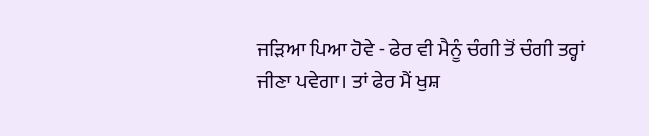ਜੜਿਆ ਪਿਆ ਹੋਵੇ - ਫੇਰ ਵੀ ਮੈਨੂੰ ਚੰਗੀ ਤੋਂ ਚੰਗੀ ਤਰ੍ਹਾਂ ਜੀਣਾ ਪਵੇਗਾ। ਤਾਂ ਫੇਰ ਮੈਂ ਖੁਸ਼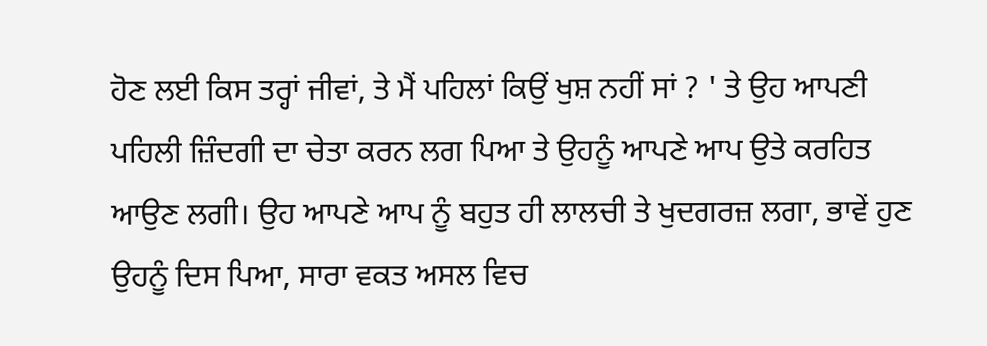ਹੋਣ ਲਈ ਕਿਸ ਤਰ੍ਹਾਂ ਜੀਵਾਂ, ਤੇ ਮੈਂ ਪਹਿਲਾਂ ਕਿਉਂ ਖੁਸ਼ ਨਹੀਂ ਸਾਂ ? ' ਤੇ ਉਹ ਆਪਣੀ ਪਹਿਲੀ ਜ਼ਿੰਦਗੀ ਦਾ ਚੇਤਾ ਕਰਨ ਲਗ ਪਿਆ ਤੇ ਉਹਨੂੰ ਆਪਣੇ ਆਪ ਉਤੇ ਕਰਹਿਤ ਆਉਣ ਲਗੀ। ਉਹ ਆਪਣੇ ਆਪ ਨੂੰ ਬਹੁਤ ਹੀ ਲਾਲਚੀ ਤੇ ਖੁਦਗਰਜ਼ ਲਗਾ, ਭਾਵੇਂ ਹੁਣ ਉਹਨੂੰ ਦਿਸ ਪਿਆ, ਸਾਰਾ ਵਕਤ ਅਸਲ ਵਿਚ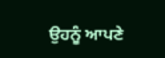ਉਹਨੂੰ ਆਪਣੇ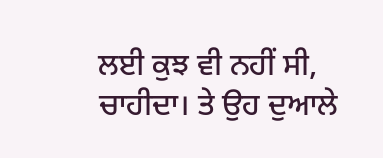ਲਈ ਕੁਝ ਵੀ ਨਹੀਂ ਸੀ, ਚਾਹੀਦਾ। ਤੇ ਉਹ ਦੁਆਲੇ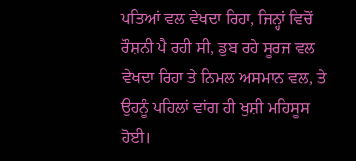ਪਤਿਆਂ ਵਲ ਵੇਖਦਾ ਰਿਹਾ, ਜਿਨ੍ਹਾਂ ਵਿਚੋਂ ਰੌਸ਼ਨੀ ਪੈ ਰਹੀ ਸੀ, ਡੁਬ ਰਹੇ ਸੂਰਜ ਵਲ ਵੇਖਦਾ ਰਿਹਾ ਤੇ ਨਿਮਲ ਅਸਮਾਨ ਵਲ, ਤੇ ਉਹਨੂੰ ਪਹਿਲਾਂ ਵਾਂਗ ਹੀ ਖੁਸ਼ੀ ਮਹਿਸੂਸ ਹੋਈ।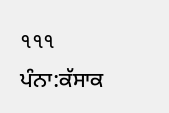૧૧૧
ਪੰਨਾ:ਕੱਸਾਕ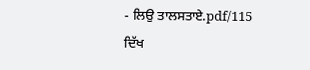- ਲਿਉ ਤਾਲਸਤਾਏ.pdf/115
ਦਿੱਖ